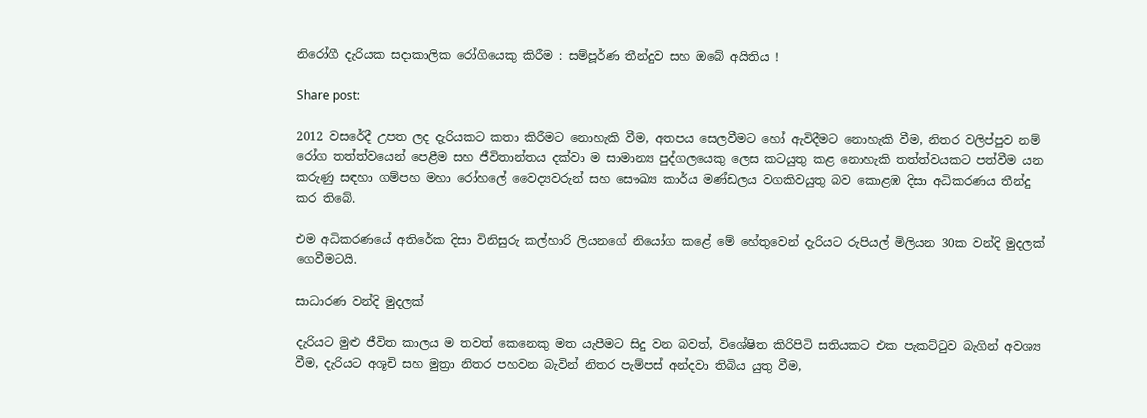නිරෝගී දැරියක සදාකාලික රෝගියෙකු කිරීම : සම්පූර්ණ තීන්දුව සහ ඔබේ අයිතිය !

Share post:

2012 වසරේදී උපත ලද දැරියකට කතා කිරීමට නොහැකි වීම, අතපය සෙලවීමට හෝ ඇවිදීමට නොහැකි වීම, නිතර වලිප්පුව නම් රෝග තත්ත්වයෙන් පෙළීම සහ ජීවිතාන්තය දක්වා ම සාමාන්‍ය පුද්ගලයෙකු ලෙස කටයුතු කළ නොහැකි තත්ත්වයකට පත්වීම යන කරුණු සඳහා ගම්පහ මහා රෝහලේ වෛද්‍යවරුන් සහ සෞඛ්‍ය කාර්ය මණ්ඩලය වගකිවයුතු බව කොළඹ දිසා අධිකරණය තීන්දු කර තිබේ.

එම අධිකරණයේ අතිරේක දිසා විනිසුරු කල්හාරි ලියනගේ නියෝග කළේ මේ හේතුවෙන් දැරියට රුපියල් මිලියන 30ක වන්දි මුදලක් ගෙවීමටයි.

සාධාරණ වන්දි මුදලක්

දැරියට මුළු ජීවිත කාලය ම තවත් කෙනෙකු මත යැපීමට සිදු වන බවත්, විශේෂිත කිරිපිටි සතියකට එක පැකට්ටුව බැගින් අවශ්‍ය වීම, දැරියට අශූචි සහ මුත්‍රා නිතර පහවන බැවින් නිතර පැම්පස් අන්දවා තිබිය යුතු වීම,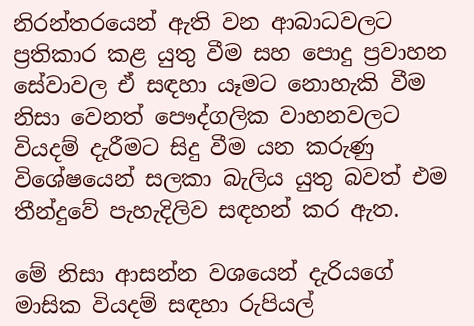නිරන්තරයෙන් ඇති වන ආබාධවලට ප්‍රතිකාර කළ යුතු වීම සහ පොදු ප්‍රවාහන සේවාවල ඒ සඳහා යෑමට නොහැකි වීම නිසා වෙනත් පෞද්ගලික වාහනවලට වියදම් දැරීමට සිදු වීම යන කරුණු විශේෂයෙන් සලකා බැලිය යුතු බවත් එම තීන්දුවේ පැහැදිලිව සඳහන් කර ඇත.

මේ නිසා ආසන්න වශයෙන් දැරියගේ මාසික වියදම් සඳහා රුපියල්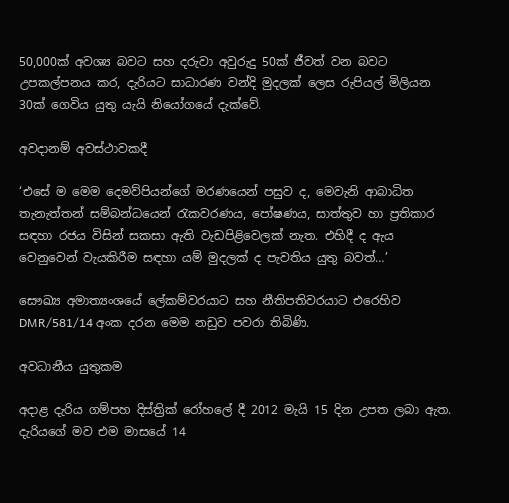50,000ක් අවශ්‍ය බවට සහ දරුවා අවුරුදු 50ක් ජීවත් වන බවට උපකල්පනය කර, දැරියට සාධාරණ වන්දි මුදලක් ලෙස රුපියල් මිලියන 30ක් ගෙවිය යුතු යැයි නියෝගයේ දැක්වේ.

අවදානම් අවස්ථාවකදී

‘එසේ ම මෙම දෙමව්පියන්ගේ මරණයෙන් පසුව ද, මෙවැනි ආබාධිත තැනැත්තන් සම්බන්ධයෙන් රැකවරණය, පෝෂණය, සාත්තුව හා ප්‍රතිකාර සඳහා රජය විසින් සකසා ඇති වැඩපිළිවෙලක් නැත. එහිදී ද ඇය වෙනුවෙන් වැයකිරීම සඳහා යම් මුදලක් ද පැවතිය යුතු බවත්…’

සෞඛ්‍ය අමාත්‍යංශයේ ලේකම්වරයාට සහ නීතිපතිවරයාට එරෙහිව DMR/581/14 අංක දරන මෙම නඩුව පවරා තිබිණි.

අවධානීය යුතුකම

අදාළ දැරිය ගම්පහ දිස්ත්‍රික් රෝහලේ දී 2012 මැයි 15 දින උපත ලබා ඇත. දැරියගේ මව එම මාසයේ 14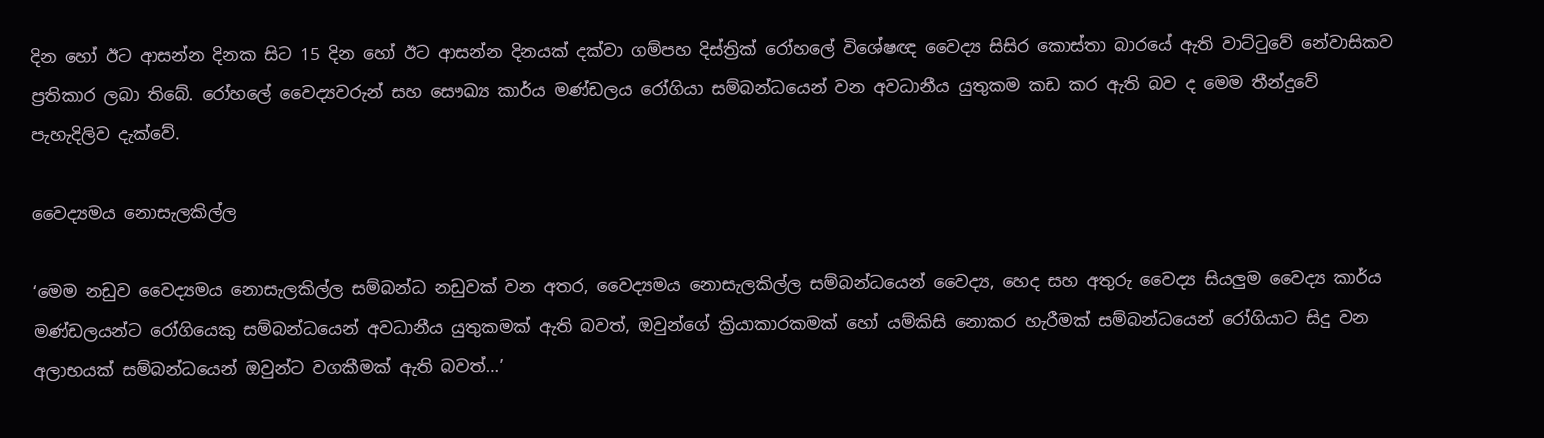දින හෝ ඊට ආසන්න දිනක සිට 15 දින හෝ ඊට ආසන්න දිනයක් දක්වා ගම්පහ දිස්ත්‍රික් රෝහලේ විශේෂඥ වෛද්‍ය සිසිර කොස්තා බාරයේ ඇති වාට්ටුවේ නේවාසිකව ප්‍රතිකාර ලබා තිබේ. රෝහලේ වෛද්‍යවරුන් සහ සෞඛ්‍ය කාර්ය මණ්ඩලය රෝගියා සම්බන්ධයෙන් වන අවධානීය යුතුකම කඩ කර ඇති බව ද මෙම තීන්දුවේ පැහැදිලිව දැක්වේ.

වෛද්‍යමය නොසැලකිල්ල

‘මෙම නඩුව වෛද්‍යමය නොසැලකිල්ල සම්බන්ධ නඩුවක් වන අතර, වෛද්‍යමය නොසැලකිල්ල සම්බන්ධයෙන් වෛද්‍ය, හෙද සහ අතුරු වෛද්‍ය සියලුම වෛද්‍ය කාර්ය මණ්ඩලයන්ට රෝගියෙකු සම්බන්ධයෙන් අවධානීය යුතුකමක් ඇති බවත්, ඔවුන්ගේ ක්‍රියාකාරකමක් හෝ යම්කිසි නොකර හැරීමක් සම්බන්ධයෙන් රෝගියාට සිදු වන අලාභයක් සම්බන්ධයෙන් ඔවුන්ට වගකීමක් ඇති බවත්…’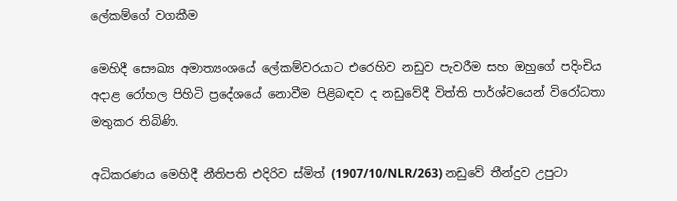ලේකම්ගේ වගකීම

මෙහිදී සෞඛ්‍ය අමාත්‍යංශයේ ලේකම්වරයාට එරෙහිව නඩුව පැවරීම සහ ඔහුගේ පදිංචිය අදාළ රෝහල පිහිටි ප්‍රදේශයේ නොවීම පිළිබඳව ද නඩුවේදී විත්ති පාර්ශ්වයෙන් විරෝධතා මතුකර තිබිණි.

අධිකරණය මෙහිදී නීතිපති එදිරිව ස්මිත් (1907/10/NLR/263) නඩුවේ තීන්දුව උපුටා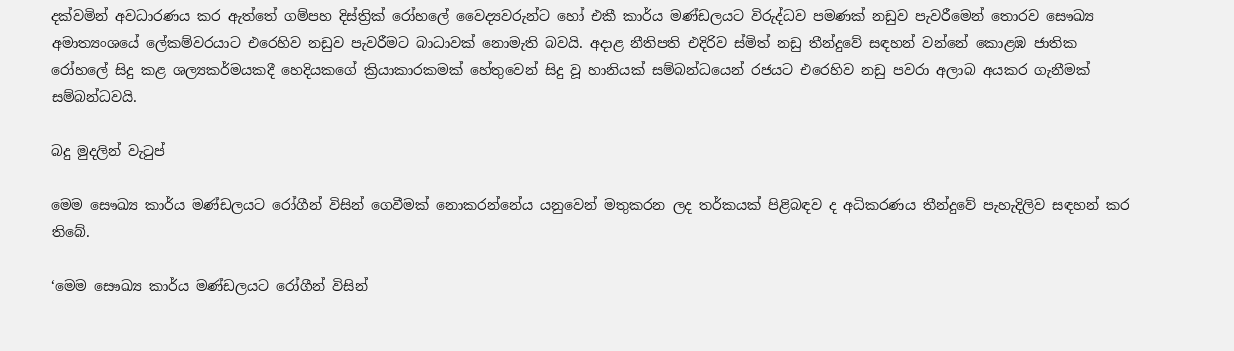දක්වමින් අවධාරණය කර ඇත්තේ ගම්පහ දිස්ත්‍රික් රෝහලේ වෛද්‍යවරුන්ට හෝ එකී කාර්ය මණ්ඩලයට විරුද්ධව පමණක් නඩුව පැවරීමෙන් තොරව සෞඛ්‍ය අමාත්‍යංශයේ ලේකම්වරයාට එරෙහිව නඩුව පැවරීමට බාධාවක් නොමැති බවයි. අදාළ නීතිපති එදිරිව ස්මිත් නඩු තීන්දුවේ සඳහන් වන්නේ කොළඹ ජාතික රෝහලේ සිදු කළ ශල්‍යකර්මයකදී හෙදියකගේ ක්‍රියාකාරකමක් හේතුවෙන් සිදු වූ හානියක් සම්බන්ධයෙන් රජයට එරෙහිව නඩු පවරා අලාබ අයකර ගැනීමක් සම්බන්ධවයි.

බදු මුදලින් වැටුප්

මෙම සෞඛ්‍ය කාර්ය මණ්ඩලයට රෝගීන් විසින් ගෙවීමක් නොකරන්නේය යනුවෙන් මතුකරන ලද තර්කයක් පිළිබඳව ද අධිකරණය තීන්දුවේ පැහැදිලිව සඳහන් කර තිබේ.

‘මෙම සෞඛ්‍ය කාර්ය මණ්ඩලයට රෝගීන් විසින්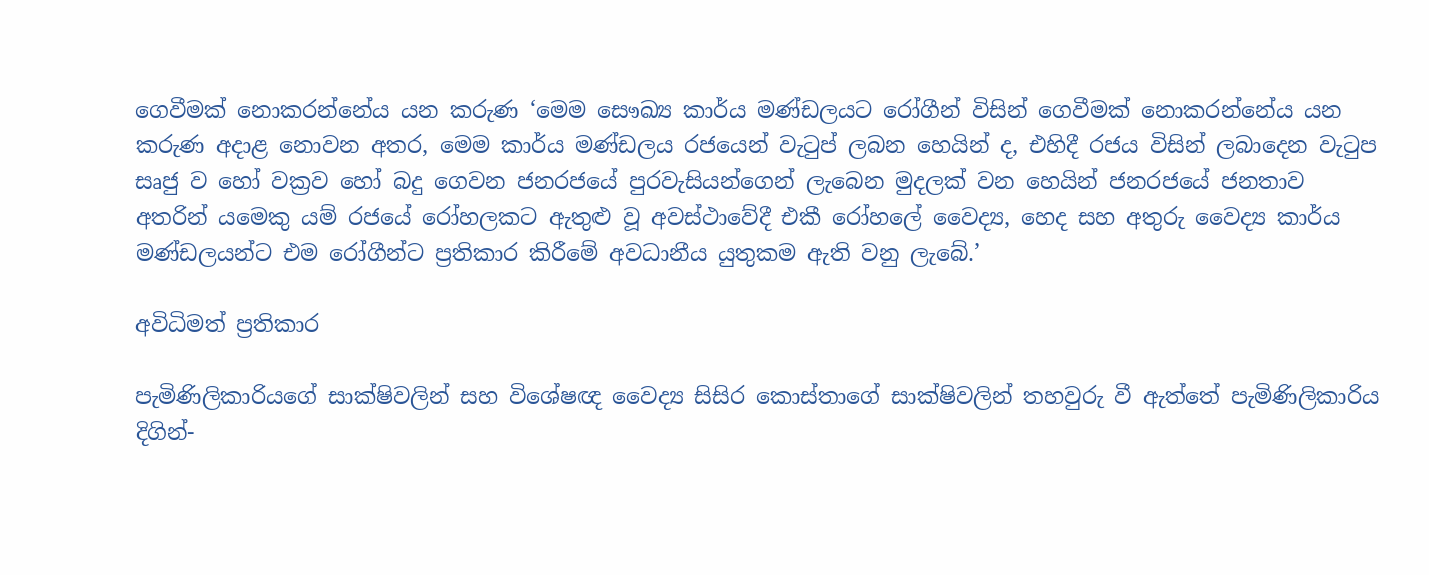ගෙවීමක් නොකරන්නේය යන කරුණ ‘මෙම සෞඛ්‍ය කාර්ය මණ්ඩලයට රෝගීන් විසින් ගෙවීමක් නොකරන්නේය යන කරුණ අදාළ නොවන අතර, මෙම කාර්ය මණ්ඩලය රජයෙන් වැටුප් ලබන හෙයින් ද, එහිදී රජය විසින් ලබාදෙන වැටුප සෘජු ව හෝ වක්‍රව හෝ බදු ගෙවන ජනරජයේ පුරවැසියන්ගෙන් ලැබෙන මුදලක් වන හෙයින් ජනරජයේ ජනතාව අතරින් යමෙකු යම් රජයේ රෝහලකට ඇතුළු වූ අවස්ථාවේදී එකී රෝහලේ වෛද්‍ය, හෙද සහ අතුරු වෛද්‍ය කාර්ය මණ්ඩලයන්ට එම රෝගීන්ට ප්‍රතිකාර කිරීමේ අවධානීය යුතුකම ඇති වනු ලැබේ.’

අවිධිමත් ප්‍රතිකාර

පැමිණිලිකාරියගේ සාක්ෂිවලින් සහ විශේෂඥ වෛද්‍ය සිසිර කොස්තාගේ සාක්ෂිවලින් තහවුරු වී ඇත්තේ පැමිණිලිකාරිය දිගින්-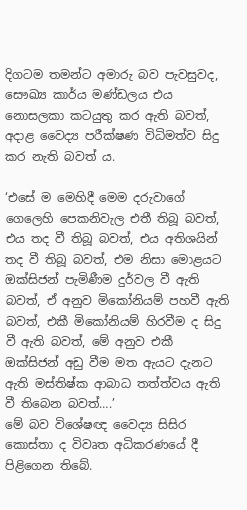දිගටම තමන්ට අමාරු බව පැවසුවද, සෞඛ්‍ය කාර්ය මණ්ඩලය එය නොසලකා කටයුතු කර ඇති බවත්, අදාළ වෛද්‍ය පරීක්ෂණ විධිමත්ව සිදු කර නැති බවත් ය.

‘එසේ ම මෙහිදී මෙම දරුවාගේ ගෙලෙහි පෙකනිවැල එතී තිබූ බවත්, එය තද වී තිබූ බවත්, එය අතිශයින් තද වී තිබූ බවත්, එම නිසා මොළයට ඔක්සිජන් පැමිණීම දුර්වල වී ඇති බවත්, ඒ අනුව මිකෝනියම් පහවී ඇති බවත්, එකී මිකෝනියම් හිරවීම ද සිදු වී ඇති බවත්, මේ අනුව එකී ඔක්සිජන් අඩු වීම මත ඇයට දැනට ඇති මස්තිෂ්ක ආබාධ තත්ත්වය ඇති වී තිබෙන බවත්….’
මේ බව විශේෂඥ වෛද්‍ය සිසිර කොස්තා ද විවෘත අධිකරණයේ දී පිළිගෙන තිබේ.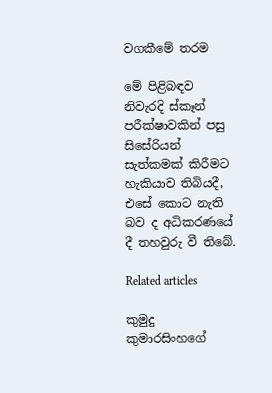වගකීමේ තරම

මේ පිළිබඳව නිවැරදි ස්කෑන් පරීක්ෂාවකින් පසු සිසේරියන් සැත්කමක් කිරීමට හැකියාව තිබියදී, එසේ කොට නැති බව ද අධිකරණයේ දී තහවුරු වී තිබේ.

Related articles

කුමුදු කුමාරසිංහගේ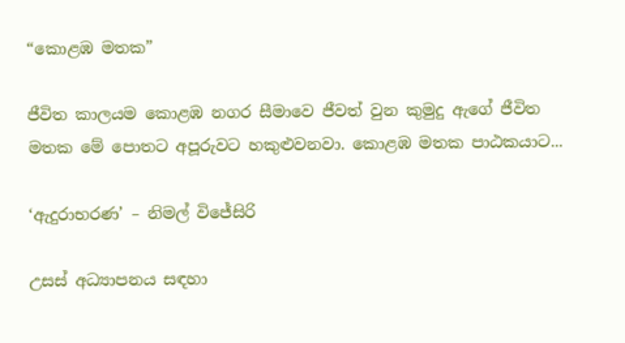“කොළඹ මතක”

ජීවිත කාලයම කොළඹ නගර සීමාවෙ ජීවත් වුන කුමුදු ඇගේ ජීවිත මතක මේ පොතට අපූරුවට හකුළුවනවා. කොළඹ මතක පාඨකයාට...

‘ඇදුරාභරණ’ – නිමල් විජේසිරි

උසස් අධ්‍යාපනය සඳහා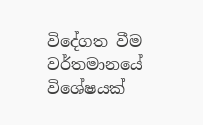විදේගත වීම වර්තමානයේ විශේෂයක්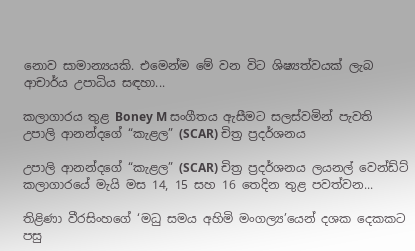නොව සාමාන්‍යයකි. එමෙන්ම මේ වන විට ශිෂ්‍යත්වයක් ලැබ ආචාර්ය උපාධිය සඳහා...

කලාගාරය තුළ Boney M සංගීතය ඇසීමට සලස්වමින් පැවති උපාලි ආනන්දගේ “කැළල” (SCAR) චිත්‍ර ප්‍රදර්ශනය

උපාලි ආනන්දගේ “කැළල” (SCAR) චිත්‍ර ප්‍රදර්ශනය ලයනල් වෙන්ඩ්ට් කලාගාරයේ මැයි මස 14, 15 සහ 16 තෙදින තුළ පවත්වන...

තිළිණා වීරසිංහගේ ‘මධු සමය අහිමි මංගල්‍ය’යෙන් දශක දෙකකට පසු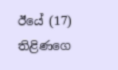ඊයේ (17) තිළිණගෙ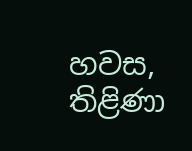හවස, තිළිණා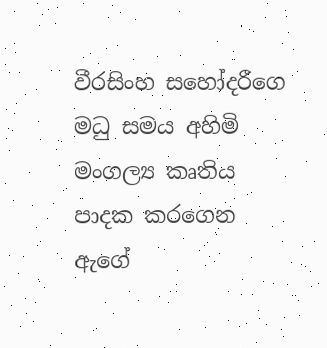වීරසිංහ සහෝදරීගෙ මධු සමය අහිමි මංගල්‍ය කෘතිය පාදක කරගෙන ඇගේ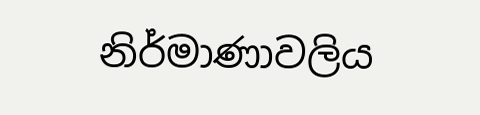නිර්මාණාවලිය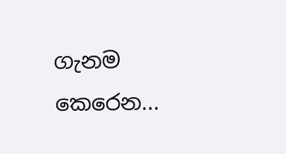ගැනම කෙරෙන...